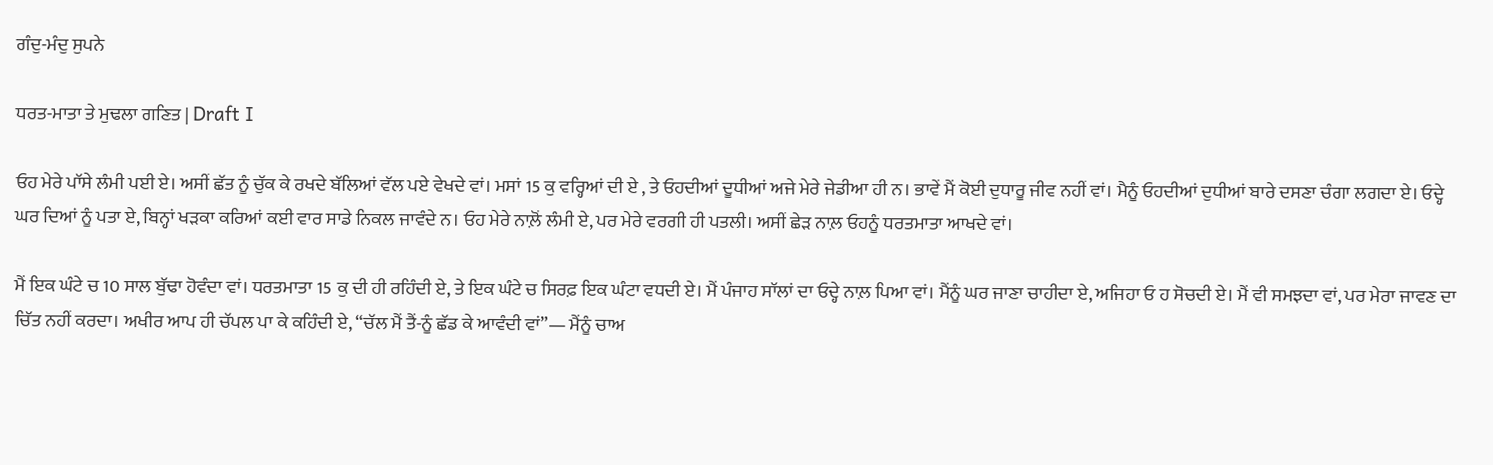ਗੰਦੁ-ਮੰਦੁ ਸੁਪਨੇ

ਧਰਤ-ਮਾਤਾ ਤੇ ਮੁਢਲਾ ਗਣਿਤ | Draft I

ਓਹ ਮੇਰੇ ਪਾੱਸੇ ਲੰਮੀ ਪਈ ਏ। ਅਸੀਂ ਛੱਤ ਨੂੰ ਚੁੱਕ ਕੇ ਰਖਦੇ ਬੱਲਿਆਂ ਵੱਲ ਪਏ ਵੇਖਦੇ ਵਾਂ। ਮਸਾਂ 15 ਕੁ ਵਰ੍ਹਿਆਂ ਦੀ ਏ , ਤੇ ਓਹਦੀਆਂ ਦੂਧੀਆਂ ਅਜੇ ਮੇਰੇ ਜੇਡੀਆ ਹੀ ਨ। ਭਾਵੇਂ ਮੈਂ ਕੋਈ ਦੁਧਾਰੂ ਜੀਵ ਨਹੀਂ ਵਾਂ। ਮੈਨੂੰ ਓਹਦੀਆਂ ਦੁਧੀਆਂ ਬਾਰੇ ਦਸਣਾ ਚੰਗਾ ਲਗਦਾ ਏ। ਓਦ੍ਹੇ ਘਰ ਦਿਆਂ ਨੂੰ ਪਤਾ ਏ, ਬਿਨ੍ਹਾਂ ਖੜਕਾ ਕਰਿਆਂ ਕਈ ਵਾਰ ਸਾਡੇ ਨਿਕਲ ਜਾਵੰਦੇ ਨ। ਓਹ ਮੇਰੇ ਨਾਲ਼ੋਂ ਲੰਮੀ ਏ, ਪਰ ਮੇਰੇ ਵਰਗੀ ਹੀ ਪਤਲੀ। ਅਸੀਂ ਛੇੜ ਨਾਲ਼ ਓਹਨੂੰ ਧਰਤਮਾਤਾ ਆਖਦੇ ਵਾਂ।

ਮੈਂ ਇਕ ਘੰਟੇ ਚ 10 ਸਾਲ ਬੁੱਢਾ ਹੋਵੰਦਾ ਵਾਂ। ਧਰਤਮਾਤਾ 15 ਕੁ ਦੀ ਹੀ ਰਹਿੰਦੀ ਏ, ਤੇ ਇਕ ਘੰਟੇ ਚ ਸਿਰਫ਼ ਇਕ ਘੰਟਾ ਵਧਦੀ ਏ। ਮੈਂ ਪੰਜਾਹ ਸਾੱਲਾਂ ਦਾ ਓਦ੍ਹੇ ਨਾਲ਼ ਪਿਆ ਵਾਂ। ਮੈਂਨੂੰ ਘਰ ਜਾਣਾ ਚਾਹੀਦਾ ਏ, ਅਜਿਹਾ ਓ ਹ ਸੋਚਦੀ ਏ। ਮੈਂ ਵੀ ਸਮਝਦਾ ਵਾਂ, ਪਰ ਮੇਰਾ ਜਾਵਣ ਦਾ ਚਿੱਤ ਨਹੀਂ ਕਰਦਾ। ਅਖੀਰ ਆਪ ਹੀ ਚੱਪਲ ਪਾ ਕੇ ਕਹਿੰਦੀ ਏ, “ਚੱਲ ਮੈਂ ਤੈਂ-ਨੂੰ ਛੱਡ ਕੇ ਆਵੰਦੀ ਵਾਂ”— ਮੈਂਨੂੰ ਚਾਅ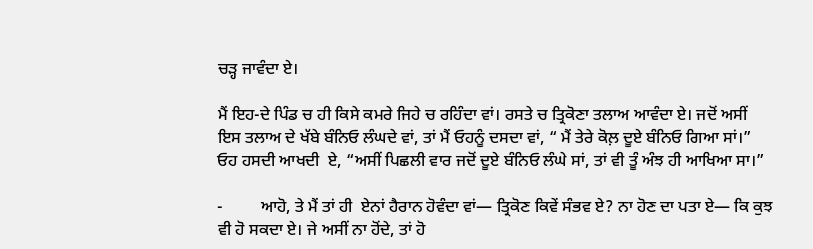ਚੜ੍ਹ ਜਾਵੰਦਾ ਏ।

ਮੈਂ ਇਹ-ਦੇ ਪਿੰਡ ਚ ਹੀ ਕਿਸੇ ਕਮਰੇ ਜਿਹੇ ਚ ਰਹਿੰਦਾ ਵਾਂ। ਰਸਤੇ ਚ ਤ੍ਰਿਕੋਣਾ ਤਲਾਅ ਆਵੰਦਾ ਏ। ਜਦੋਂ ਅਸੀਂ ਇਸ ਤਲਾਅ ਦੇ ਖੱਬੇ ਬੰਨਿਓ ਲੰਘਦੇ ਵਾਂ, ਤਾਂ ਮੈਂ ਓਹਨੂੰ ਦਸਦਾ ਵਾਂ, “ ਮੈਂ ਤੇਰੇ ਕੋਲ਼ ਦੂਏ ਬੰਨਿਓ ਗਿਆ ਸਾਂ।” ਓਹ ਹਸਦੀ ਆਖਦੀ  ਏ, “ਅਸੀਂ ਪਿਛਲੀ ਵਾਰ ਜਦੋਂ ਦੂਏ ਬੰਨਿਓ ਲੰਘੇ ਸਾਂ, ਤਾਂ ਵੀ ਤੂੰ ਅੰਝ ਹੀ ਆਖਿਆ ਸਾ।”

-         ਆਹੋ, ਤੇ ਮੈਂ ਤਾਂ ਹੀ  ਏਨਾਂ ਹੈਰਾਨ ਹੋਵੰਦਾ ਵਾਂ— ਤ੍ਰਿਕੋਣ ਕਿਵੇਂ ਸੰਭਵ ਏ? ਨਾ ਹੋਣ ਦਾ ਪਤਾ ਏ— ਕਿ ਕੁਝ ਵੀ ਹੋ ਸਕਦਾ ਏ। ਜੇ ਅਸੀਂ ਨਾ ਹੋਂਦੇ, ਤਾਂ ਹੋ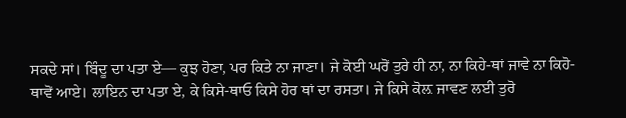ਸਕਦੇ ਸਾਂ। ਬਿੰਦੂ ਦਾ ਪਤਾ ਏ— ਕੁਝ ਹੋਣਾ, ਪਰ ਕਿਤੇ ਨਾ ਜਾਣਾ। ਜੇ ਕੋਈ ਘਰੋਂ ਤੁਰੇ ਹੀ ਨਾ, ਨਾ ਕਿਹੇ-ਥਾਂ ਜਾਵੇ ਨਾ ਕਿਹੋ-ਥਾਵੋਂ ਆਏ। ਲਾਇਨ ਦਾ ਪਤਾ ਏ, ਕੇ ਕਿਸੇ-ਥਾਓ ਕਿਸੇ ਹੋਰ ਥਾਂ ਦਾ ਰਸਤਾ। ਜੇ ਕਿਸੇ ਕੋਲ਼ ਜਾਵਣ ਲਈ ਤੁਰੋ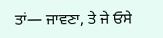ਤਾਂ— ਜਾਵਣਾ, ਤੇ ਜੇ ਓਸੇ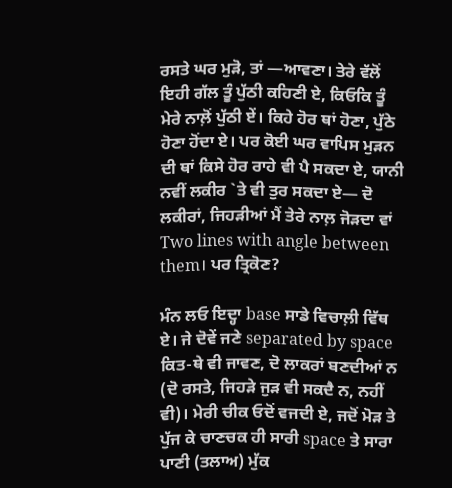ਰਸਤੇ ਘਰ ਮੁੜੋ, ਤਾਂ —ਆਵਣਾ। ਤੇਰੇ ਵੱਲੋਂ ਇਹੀ ਗੱਲ ਤੂੰ ਪੁੱਠੀ ਕਹਿਣੀ ਏ, ਕਿਓਕਿ ਤੂੰ ਮੇਰੇ ਨਾਲ਼ੋਂ ਪੁੱਠੀ ਏਂ। ਕਿਹੇ ਹੋਰ ਥਾਂ ਹੋਣਾ, ਪੁੱਠੇ ਹੋਣਾ ਹੋਂਦਾ ਏ। ਪਰ ਕੋਈ ਘਰ ਵਾਪਿਸ ਮੁੜਨ ਦੀ ਥਾਂ ਕਿਸੇ ਹੋਰ ਰਾਹੇ ਵੀ ਪੈ ਸਕਦਾ ਏ, ਯਾਨੀ ਨਵੀਂ ਲਕੀਰ `ਤੇ ਵੀ ਤੁਰ ਸਕਦਾ ਏ— ਦੋ ਲਕੀਰਾਂ, ਜਿਹੜੀਆਂ ਮੈਂ ਤੇਰੇ ਨਾਲ਼ ਜੋੜਦਾ ਵਾਂ Two lines with angle between them। ਪਰ ਤ੍ਰਿਕੋਣ?

ਮੰਨ ਲਓ ਇਦ੍ਹਾ base ਸਾਡੇ ਵਿਚਾਲ਼ੀ ਵਿੱਥ ਏ। ਜੇ ਦੋਵੇਂ ਜਣੇ separated by space ਕਿਤ-ਥੇ ਵੀ ਜਾਵਣ, ਦੋ ਲਾਕਰਾਂ ਬਣਦੀਆਂ ਨ (ਦੋ ਰਸਤੇ, ਜਿਹੜੇ ਜੁੜ ਵੀ ਸਕਦੈ ਨ, ਨਹੀਂ ਵੀ)। ਮੇਰੀ ਚੀਕ ਓਦੋਂ ਵਜਦੀ ਏ, ਜਦੋਂ ਮੋੜ ਤੇ ਪੁੱਜ ਕੇ ਚਾਣਚਕ ਹੀ ਸਾਰੀ space ਤੇ ਸਾਰਾ ਪਾਣੀ (ਤਲਾਅ) ਮੁੱਕ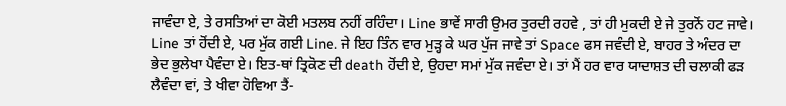ਜਾਵੰਦਾ ਏ, ਤੇ ਰਸਤਿਆਂ ਦਾ ਕੋਈ ਮਤਲਬ ਨਹੀਂ ਰਹਿੰਦਾ। Line ਭਾਵੇਂ ਸਾਰੀ ਉਮਰ ਤੁਰਦੀ ਰਹਵੇ , ਤਾਂ ਹੀ ਮੁਕਦੀ ਏ ਜੇ ਤੁਰਨੋਂ ਹਟ ਜਾਵੇ। Line ਤਾਂ ਹੋਂਦੀ ਏ, ਪਰ ਮੁੱਕ ਗਈ Line. ਜੇ ਇਹ ਤਿੰਨ ਵਾਰ ਮੁੜ੍ਹ ਕੇ ਘਰ ਪੁੱਜ ਜਾਵੇ ਤਾਂ Space ਫਸ ਜਵੰਦੀ ਏ, ਬਾਹਰ ਤੇ ਅੰਦਰ ਦਾ ਭੇਦ ਭੁਲੇਖਾ ਪੈਵੰਦਾ ਏ। ਇਤ-ਥਾਂ ਤ੍ਰਿਕੋਣ ਦੀ death ਹੋਂਦੀ ਏ, ਉਹਦਾ ਸਮਾਂ ਮੁੱਕ ਜਵੰਦਾ ਏ। ਤਾਂ ਮੈਂ ਹਰ ਵਾਰ ਯਾਦਾਸ਼ਤ ਦੀ ਚਲਾਕੀ ਫੜ ਲੈਵੰਦਾ ਵਾਂ, ਤੇ ਖੀਵਾ ਹੋਵਿਆ ਤੈਂ-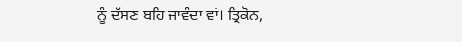ਨੂੰ ਦੱਸਣ ਬਹਿ ਜਾਵੰਦਾ ਵਾਂ। ਤ੍ਰਿਕੋਨ,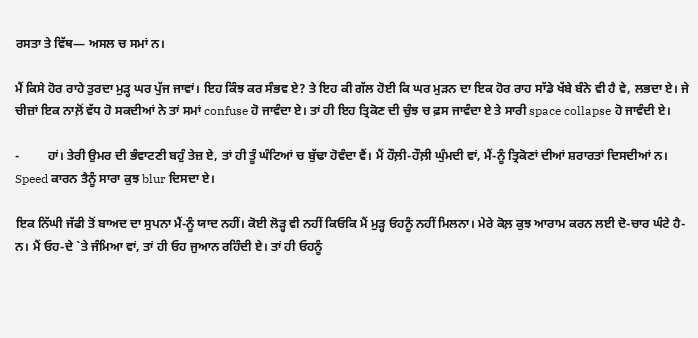ਰਸਤਾ ਤੇ ਵਿੱਥ— ਅਸਲ ਚ ਸਮਾਂ ਨ।

ਮੈਂ ਕਿਸੇ ਹੋਰ ਰਾਹੇ ਤੁਰਦਾ ਮੁੜ੍ਹ ਘਰ ਪੁੱਜ ਜਾਵਾਂ। ਇਹ ਕਿੰਝ ਕਰ ਸੰਭਵ ਏ? ਤੇ ਇਹ ਕੀ ਗੱਲ ਹੋਈ ਕਿ ਘਰ ਮੁੜਨ ਦਾ ਇਕ ਹੋਰ ਰਾਹ ਸਾੱਡੇ ਖੱਬੇ ਬੰਨੇ ਵੀ ਹੈ ਵੇ, ਲਭਦਾ ਏ। ਜੇ ਚੀਜ਼ਾਂ ਇਕ ਨਾਲ਼ੋਂ ਵੱਧ ਹੋ ਸਕਦੀਆਂ ਨੇ ਤਾਂ ਸਮਾਂ confuse ਹੋ ਜਾਵੰਦਾ ਏ। ਤਾਂ ਹੀ ਇਹ ਤ੍ਰਿਕੋਣ ਦੀ ਚੁੰਝ ਚ ਫ਼ਸ ਜਾਵੰਦਾ ਏ ਤੇ ਸਾਰੀ space collapse ਹੋ ਜਾਵੰਦੀ ਏ।

-         ਹਾਂ। ਤੇਰੀ ਉਮਰ ਦੀ ਭੰਵਾਟਣੀ ਬਹੁੰ ਤੇਜ਼ ਏ, ਤਾਂ ਹੀ ਤੂੰ ਘੰਟਿਆਂ ਚ ਬੁੱਢਾ ਹੋਵੰਦਾ ਵੈਂ। ਮੈਂ ਹੌਲ਼ੀ-ਹੌਲ਼ੀ ਘੁੰਮਦੀ ਵਾਂ, ਮੈਂ-ਨੂੰ ਤ੍ਰਿਕੋਣਾਂ ਦੀਆਂ ਸ਼ਰਾਰਤਾਂ ਦਿਸਦੀਆਂ ਨ। Speed ਕਾਰਨ ਤੈਨੂੰ ਸਾਰਾ ਕੁਝ blur ਦਿਸਦਾ ਏ।

ਇਕ ਨਿੱਘੀ ਜੱਫੀ ਤੋਂ ਬਾਅਦ ਦਾ ਸੁਪਨਾ ਮੈਂ-ਨੂੰ ਯਾਦ ਨਹੀਂ। ਕੋਈ ਲੋੜ੍ਹ ਵੀ ਨਹੀਂ ਕਿਓਕਿ ਮੈਂ ਮੁੜ੍ਹ ਓਹਨੂੰ ਨਹੀਂ ਮਿਲਨਾ। ਮੇਰੇ ਕੋਲ਼ ਕੁਝ ਆਰਾਮ ਕਰਨ ਲਈ ਦੋ-ਚਾਰ ਘੰਟੇ ਹੈ-ਨ। ਮੈਂ ਓਹ-ਦੇ `ਤੇ ਜੰਮਿਆ ਵਾਂ, ਤਾਂ ਹੀ ਓਹ ਜੁਆਨ ਰਹਿੰਦੀ ਏ। ਤਾਂ ਹੀ ਓਹਨੂੰ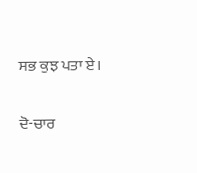ਸਭ ਕੁਝ ਪਤਾ ਏ।

ਦੋ-ਚਾਰ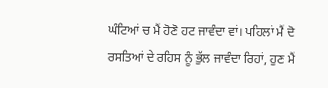ਘੰਟਿਆਂ ਚ ਮੈਂ ਹੋਣੋ ਹਟ ਜਾਵੰਦਾ ਵਾਂ। ਪਹਿਲਾਂ ਮੈਂ ਦੋ ਰਸਤਿਆਂ ਦੇ ਰਹਿਸ ਨੂੰ ਭੁੱਲ ਜਾਵੰਦਾ ਰਿਹਾਂ, ਹੁਣ ਮੈਂ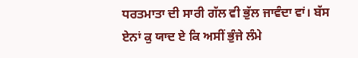ਧਰਤਮਾਤਾ ਦੀ ਸਾਰੀ ਗੱਲ ਵੀ ਭੁੱਲ ਜਾਵੰਦਾ ਵਾਂ। ਬੱਸ ਏਨਾਂ ਕੁ ਯਾਦ ਏ ਕਿ ਅਸੀਂ ਭੁੰਜੇ ਲੰਮੇ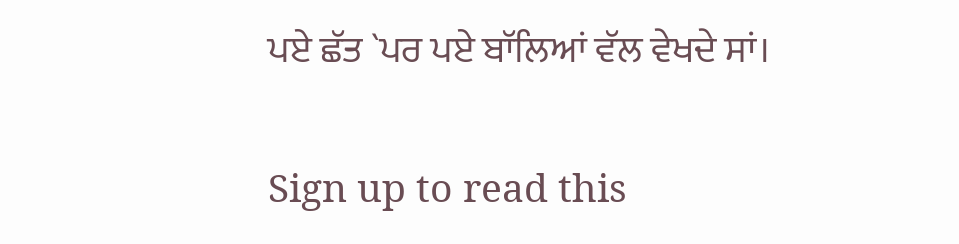ਪਏ ਛੱਤ `ਪਰ ਪਏ ਬਾੱਲਿਆਂ ਵੱਲ ਵੇਖਦੇ ਸਾਂ।

Sign up to read this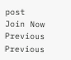post
Join Now
Previous
Previous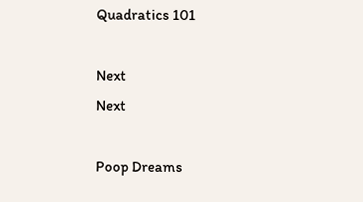Quadratics 101

Next
Next

Poop Dreams